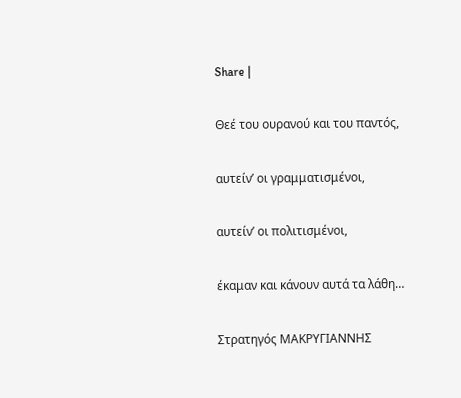Share |

Θεέ του ουρανού και του παντός,

αυτείν’ οι γραμματισμένοι,

αυτείν’ οι πολιτισμένοι,

έκαμαν και κάνουν αυτά τα λάθη…

Στρατηγός ΜΑΚΡΥΓΙΑΝΝΗΣ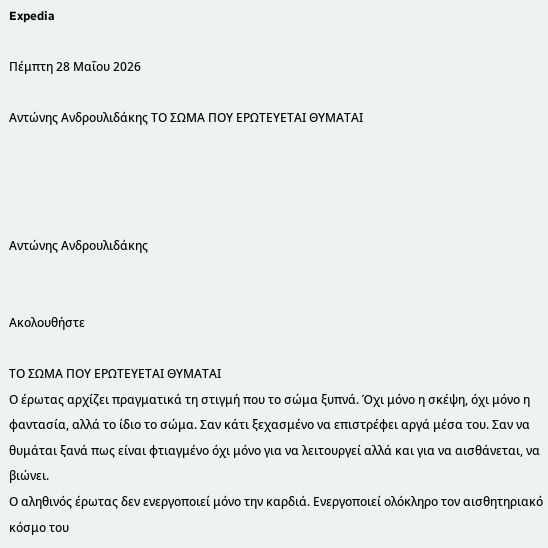Expedia

Πέμπτη 28 Μαΐου 2026

Αντώνης Ανδρουλιδάκης ΤΟ ΣΩΜΑ ΠΟΥ ΕΡΩΤΕΥΕΤΑΙ ΘΥΜΑΤΑΙ




Αντώνης Ανδρουλιδάκης


Ακολουθήστε

ΤΟ ΣΩΜΑ ΠΟΥ ΕΡΩΤΕΥΕΤΑΙ ΘΥΜΑΤΑΙ
Ο έρωτας αρχίζει πραγματικά τη στιγμή που το σώμα ξυπνά. Όχι μόνο η σκέψη, όχι μόνο η φαντασία, αλλά το ίδιο το σώμα. Σαν κάτι ξεχασμένο να επιστρέφει αργά μέσα του. Σαν να θυμάται ξανά πως είναι φτιαγμένο όχι μόνο για να λειτουργεί αλλά και για να αισθάνεται, να βιώνει.
Ο αληθινός έρωτας δεν ενεργοποιεί μόνο την καρδιά. Ενεργοποιεί ολόκληρο τον αισθητηριακό κόσμο του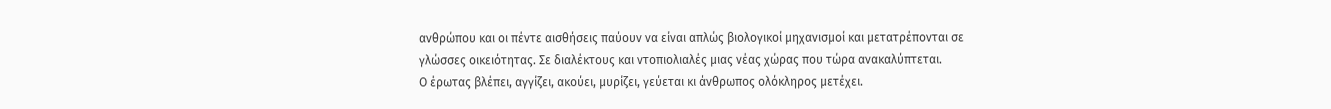ανθρώπου και οι πέντε αισθήσεις παύουν να είναι απλώς βιολογικοί μηχανισμοί και μετατρέπονται σε γλώσσες οικειότητας. Σε διαλέκτους και ντοπιολιαλές μιας νέας χώρας που τώρα ανακαλύπτεται.
Ο έρωτας βλέπει, αγγίζει, ακούει, μυρίζει, γεύεται κι άνθρωπος ολόκληρος μετέχει.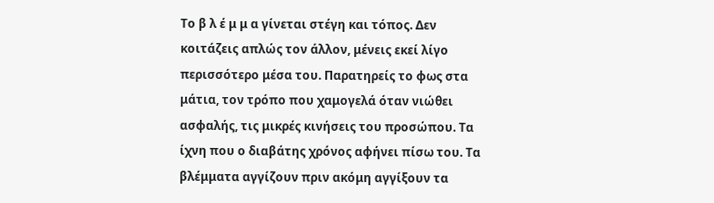Το β λ έ μ μ α γίνεται στέγη και τόπος. Δεν κοιτάζεις απλώς τον άλλον, μένεις εκεί λίγο περισσότερο μέσα του. Παρατηρείς το φως στα μάτια, τον τρόπο που χαμογελά όταν νιώθει ασφαλής, τις μικρές κινήσεις του προσώπου. Τα ίχνη που ο διαβάτης χρόνος αφήνει πίσω του. Τα βλέμματα αγγίζουν πριν ακόμη αγγίξουν τα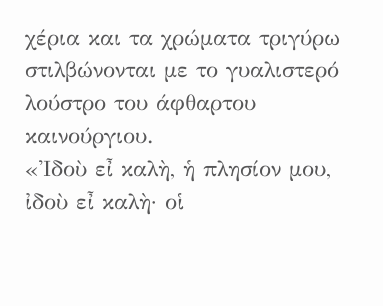χέρια και τα χρώματα τριγύρω στιλβώνονται με το γυαλιστερό λούστρο του άφθαρτου καινούργιου.
«Ἰδοὺ εἶ καλὴ, ἡ πλησίον μου, ἰδοὺ εἶ καλὴ· οἱ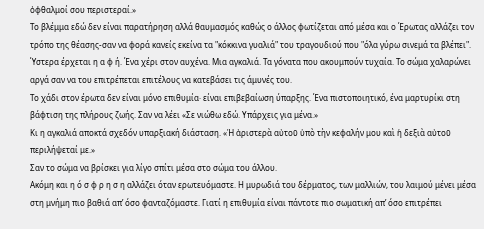ὀφθαλμοί σου περιστεραί.»
Το βλέμμα εδώ δεν είναι παρατήρηση αλλά θαυμασμός καθώς ο άλλος φωτίζεται από μέσα και ο Έρωτας αλλάζει τον τρόπο της θέασης-σαν να φορά κανείς εκείνα τα "κόκκινα γυαλιά" του τραγουδιού που "όλα γύρω σινεμά τα βλέπει".
Ύστερα έρχεται η α φ ή. Ένα χέρι στον αυχένα. Μια αγκαλιά. Τα γόνατα που ακουμπούν τυχαία. Το σώμα χαλαρώνει αργά σαν να του επιτρέπεται επιτέλους να κατεβάσει τις άμυνές του.
Το χάδι στον έρωτα δεν είναι μόνο επιθυμία· είναι επιβεβαίωση ύπαρξης. Ένα πιστοποιητικό, ένα μαρτυρίκι στη βάφτιση της πλήρους ζωής. Σαν να λέει «Σε νιώθω εδώ. Υπάρχεις για μένα.»
Κι η αγκαλιά αποκτά σχεδόν υπαρξιακή διάσταση. «Ἡ ἀριστερὰ αὐτοῦ ὑπὸ τὴν κεφαλήν μου καὶ ἡ δεξιὰ αὐτοῦ περιλήψεταί με.»
Σαν το σώμα να βρίσκει για λίγο σπίτι μέσα στο σώμα του άλλου.
Ακόμη και η ό σ φ ρ η σ η αλλάζει όταν ερωτευόμαστε. Η μυρωδιά του δέρματος, των μαλλιών, του λαιμού μένει μέσα στη μνήμη πιο βαθιά απ’ όσο φανταζόμαστε. Γιατί η επιθυμία είναι πάντοτε πιο σωματική απ’ όσο επιτρέπει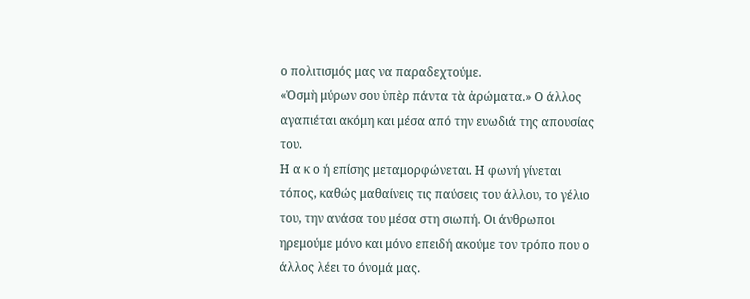ο πολιτισμός μας να παραδεχτούμε.
«Ὀσμὴ μύρων σου ὑπὲρ πάντα τὰ ἀρώματα.» Ο άλλος αγαπιέται ακόμη και μέσα από την ευωδιά της απουσίας του.
Η α κ ο ή επίσης μεταμορφώνεται. Η φωνή γίνεται τόπος, καθώς μαθαίνεις τις παύσεις του άλλου, το γέλιο του, την ανάσα του μέσα στη σιωπή. Οι άνθρωποι ηρεμούμε μόνο και μόνο επειδή ακούμε τον τρόπο που ο άλλος λέει το όνομά μας.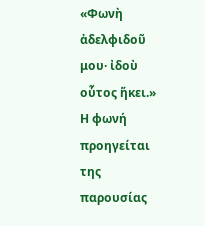«Φωνὴ ἀδελφιδοῦ μου· ἰδοὺ οὗτος ἥκει.»
Η φωνή προηγείται της παρουσίας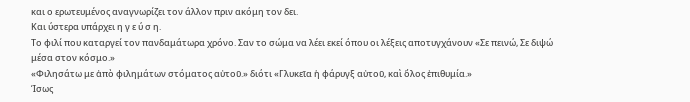και ο ερωτευμένος αναγνωρίζει τον άλλον πριν ακόμη τον δει.
Και ύστερα υπάρχει η γ ε ύ σ η.
Το φιλί που καταργεί τον πανδαμάτωρα χρόνο. Σαν το σώμα να λέει εκεί όπου οι λέξεις αποτυγχάνουν «Σε πεινώ, Σε διψώ μέσα στον κόσμο.»
«Φιλησάτω με ἀπὸ φιλημάτων στόματος αὐτοῦ.» διότι «Γλυκεῖα ἡ φάρυγξ αὐτοῦ, καὶ ὅλος ἐπιθυμία.»
Ίσως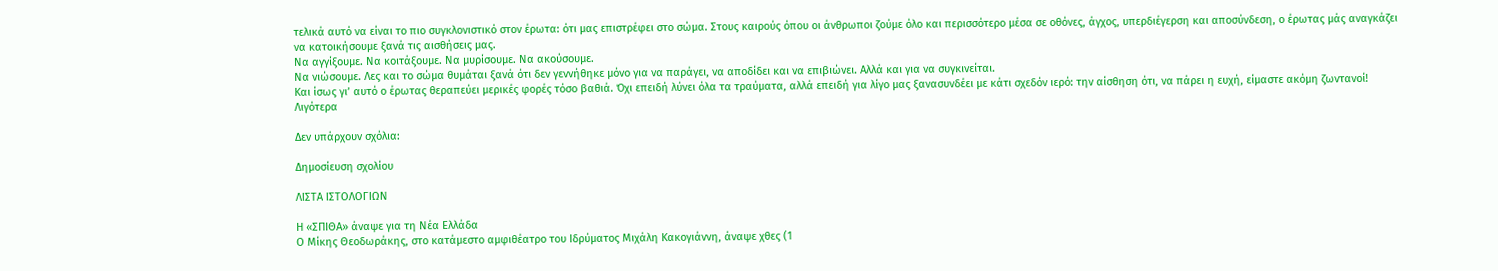τελικά αυτό να είναι το πιο συγκλονιστικό στον έρωτα: ότι μας επιστρέφει στο σώμα. Στους καιρούς όπου οι άνθρωποι ζούμε όλο και περισσότερο μέσα σε οθόνες, άγχος, υπερδιέγερση και αποσύνδεση, ο έρωτας μάς αναγκάζει να κατοικήσουμε ξανά τις αισθήσεις μας.
Να αγγίξουμε. Να κοιτάξουμε. Να μυρίσουμε. Να ακούσουμε.
Να νιώσουμε. Λες και το σώμα θυμάται ξανά ότι δεν γεννήθηκε μόνο για να παράγει, να αποδίδει και να επιβιώνει. Αλλά και για να συγκινείται.
Και ίσως γι’ αυτό ο έρωτας θεραπεύει μερικές φορές τόσο βαθιά. Όχι επειδή λύνει όλα τα τραύματα, αλλά επειδή για λίγο μας ξανασυνδέει με κάτι σχεδόν ιερό: την αίσθηση ότι, να πάρει η ευχή, είμαστε ακόμη ζωντανοί!
Λιγότερα

Δεν υπάρχουν σχόλια:

Δημοσίευση σχολίου

ΛΙΣΤΑ ΙΣΤΟΛΟΓΙΩΝ

Η «ΣΠΙΘΑ» άναψε για τη Νέα Ελλάδα
Ο Μίκης Θεοδωράκης, στο κατάμεστο αμφιθέατρο του Ιδρύματος Μιχάλη Κακογιάννη, άναψε χθες (1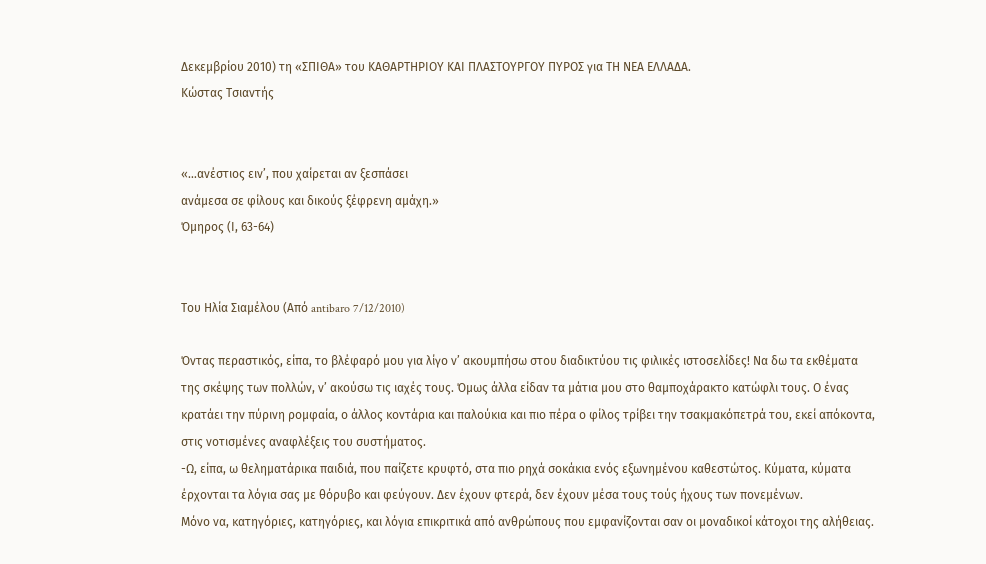Δεκεμβρίου 2010) τη «ΣΠΙΘΑ» του ΚΑΘΑΡΤΗΡΙΟΥ ΚΑΙ ΠΛΑΣΤΟΥΡΓΟΥ ΠΥΡΟΣ για ΤΗ ΝΕΑ ΕΛΛΑΔΑ.
Κώστας Τσιαντής


«…ανέστιος ειν’, που χαίρεται αν ξεσπάσει
ανάμεσα σε φίλους και δικούς ξέφρενη αμάχη.»
Όμηρος (Ι, 63-64)


Του Ηλία Σιαμέλου (Από antibaro 7/12/2010)

Όντας περαστικός, είπα, το βλέφαρό μου για λίγο ν’ ακουμπήσω στου διαδικτύου τις φιλικές ιστοσελίδες! Να δω τα εκθέματα της σκέψης των πολλών, ν’ ακούσω τις ιαχές τους. Όμως άλλα είδαν τα μάτια μου στο θαμποχάρακτο κατώφλι τους. Ο ένας κρατάει την πύρινη ρομφαία, ο άλλος κοντάρια και παλούκια και πιο πέρα ο φίλος τρίβει την τσακμακόπετρά του, εκεί απόκοντα, στις νοτισμένες αναφλέξεις του συστήματος.
-Ω, είπα, ω θεληματάρικα παιδιά, που παίζετε κρυφτό, στα πιο ρηχά σοκάκια ενός εξωνημένου καθεστώτος. Κύματα, κύματα έρχονται τα λόγια σας με θόρυβο και φεύγουν. Δεν έχουν φτερά, δεν έχουν μέσα τους τούς ήχους των πονεμένων.
Μόνο να, κατηγόριες, κατηγόριες, και λόγια επικριτικά από ανθρώπους που εμφανίζονται σαν οι μοναδικοί κάτοχοι της αλήθειας.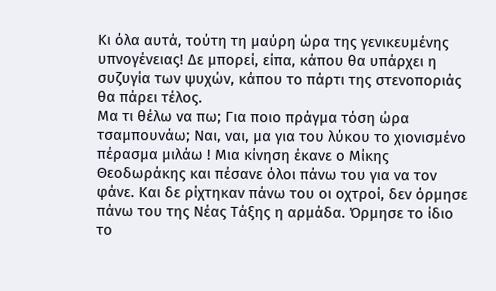Κι όλα αυτά, τούτη τη μαύρη ώρα της γενικευμένης υπνογένειας! Δε μπορεί, είπα, κάπου θα υπάρχει η συζυγία των ψυχών, κάπου το πάρτι της στενοποριάς θα πάρει τέλος.
Μα τι θέλω να πω; Για ποιο πράγμα τόση ώρα τσαμπουνάω; Ναι, ναι, μα για του λύκου το χιονισμένο πέρασμα μιλάω ! Μια κίνηση έκανε ο Μίκης Θεοδωράκης και πέσανε όλοι πάνω του για να τον φάνε. Και δε ρίχτηκαν πάνω του οι οχτροί, δεν όρμησε πάνω του της Νέας Τάξης η αρμάδα. Όρμησε το ίδιο το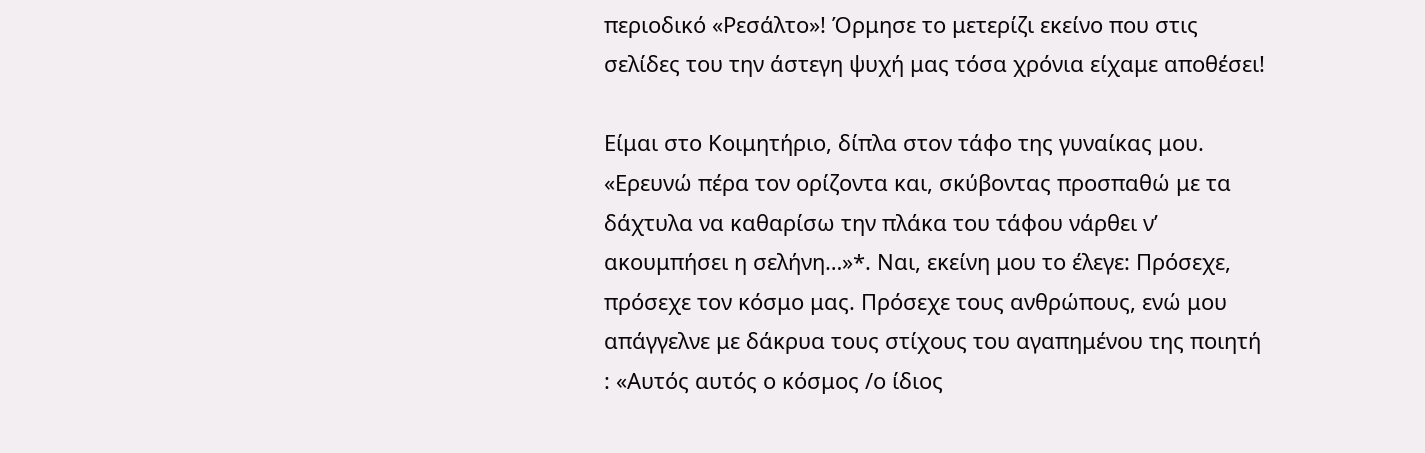περιοδικό «Ρεσάλτο»! Όρμησε το μετερίζι εκείνο που στις σελίδες του την άστεγη ψυχή μας τόσα χρόνια είχαμε αποθέσει!

Είμαι στο Κοιμητήριο, δίπλα στον τάφο της γυναίκας μου. «Ερευνώ πέρα τον ορίζοντα και, σκύβοντας προσπαθώ με τα δάχτυλα να καθαρίσω την πλάκα του τάφου νάρθει ν’ ακουμπήσει η σελήνη…»*. Ναι, εκείνη μου το έλεγε: Πρόσεχε, πρόσεχε τον κόσμο μας. Πρόσεχε τους ανθρώπους, ενώ μου απάγγελνε με δάκρυα τους στίχους του αγαπημένου της ποιητή : «Αυτός αυτός ο κόσμος /ο ίδιος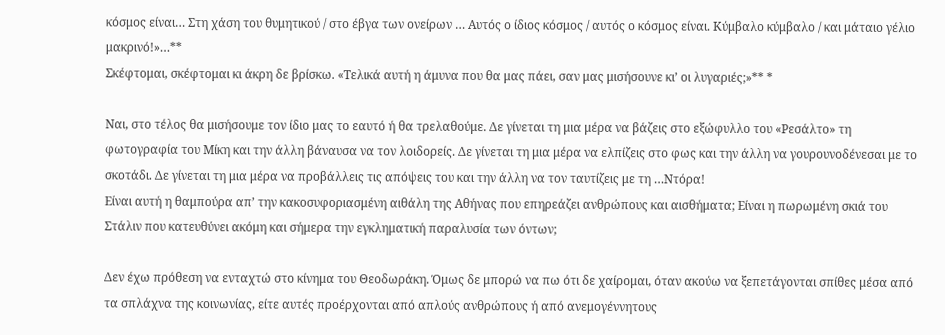κόσμος είναι… Στη χάση του θυμητικού / στο έβγα των ονείρων … Αυτός ο ίδιος κόσμος / αυτός ο κόσμος είναι. Κύμβαλο κύμβαλο / και μάταιο γέλιο μακρινό!»…**
Σκέφτομαι, σκέφτομαι κι άκρη δε βρίσκω. «Τελικά αυτή η άμυνα που θα μας πάει, σαν μας μισήσουνε κι’ οι λυγαριές;»** *

Ναι, στο τέλος θα μισήσουμε τον ίδιο μας το εαυτό ή θα τρελαθούμε. Δε γίνεται τη μια μέρα να βάζεις στο εξώφυλλο του «Ρεσάλτο» τη φωτογραφία του Μίκη και την άλλη βάναυσα να τον λοιδορείς. Δε γίνεται τη μια μέρα να ελπίζεις στο φως και την άλλη να γουρουνοδένεσαι με το σκοτάδι. Δε γίνεται τη μια μέρα να προβάλλεις τις απόψεις του και την άλλη να τον ταυτίζεις με τη …Ντόρα!
Είναι αυτή η θαμπούρα απ’ την κακοσυφοριασμένη αιθάλη της Αθήνας που επηρεάζει ανθρώπους και αισθήματα; Είναι η πωρωμένη σκιά του Στάλιν που κατευθύνει ακόμη και σήμερα την εγκληματική παραλυσία των όντων;

Δεν έχω πρόθεση να ενταχτώ στο κίνημα του Θεοδωράκη. Όμως δε μπορώ να πω ότι δε χαίρομαι, όταν ακούω να ξεπετάγονται σπίθες μέσα από τα σπλάχνα της κοινωνίας, είτε αυτές προέρχονται από απλούς ανθρώπους ή από ανεμογέννητους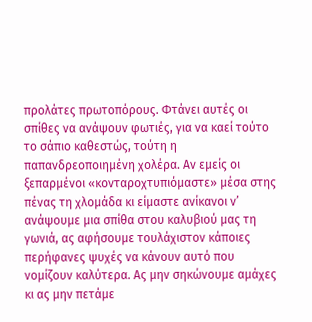προλάτες πρωτοπόρους. Φτάνει αυτές οι σπίθες να ανάψουν φωτιές, για να καεί τούτο το σάπιο καθεστώς, τούτη η παπανδρεοποιημένη χολέρα. Αν εμείς οι ξεπαρμένοι «κονταροχτυπιόμαστε» μέσα στης πένας τη χλομάδα κι είμαστε ανίκανοι ν’ ανάψουμε μια σπίθα στου καλυβιού μας τη γωνιά, ας αφήσουμε τουλάχιστον κάποιες περήφανες ψυχές να κάνουν αυτό που νομίζουν καλύτερα. Ας μην σηκώνουμε αμάχες κι ας μην πετάμε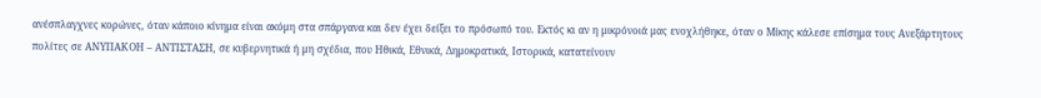ανέσπλαγχνες κορώνες, όταν κάποιο κίνημα είναι ακόμη στα σπάργανα και δεν έχει δείξει το πρόσωπό του. Εκτός κι αν η μικρόνοιά μας ενοχλήθηκε, όταν ο Μίκης κάλεσε επίσημα τους Ανεξάρτητους πολίτες σε ΑΝΥΠΑΚΟΗ – ΑΝΤΙΣΤΑΣΗ, σε κυβερνητικά ή μη σχέδια, που Ηθικά, Εθνικά, Δημοκρατικά, Ιστορικά, κατατείνουν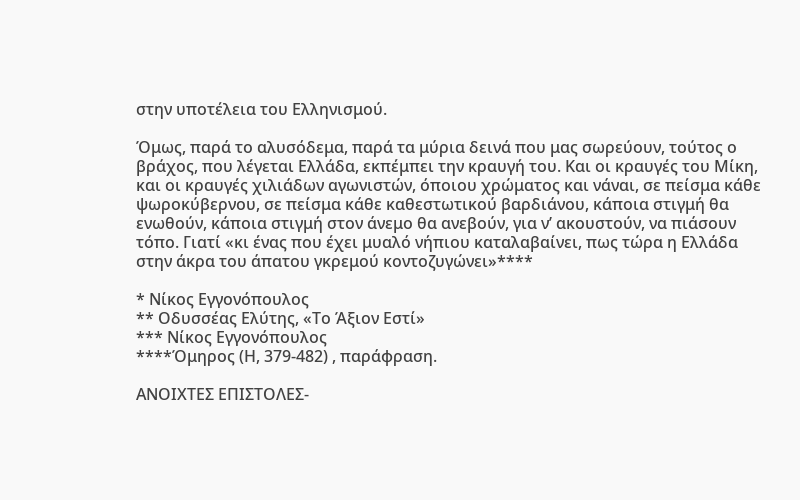στην υποτέλεια του Ελληνισμού.

Όμως, παρά το αλυσόδεμα, παρά τα μύρια δεινά που μας σωρεύουν, τούτος ο βράχος, που λέγεται Ελλάδα, εκπέμπει την κραυγή του. Και οι κραυγές του Μίκη, και οι κραυγές χιλιάδων αγωνιστών, όποιου χρώματος και νάναι, σε πείσμα κάθε ψωροκύβερνου, σε πείσμα κάθε καθεστωτικού βαρδιάνου, κάποια στιγμή θα ενωθούν, κάποια στιγμή στον άνεμο θα ανεβούν, για ν’ ακουστούν, να πιάσουν τόπο. Γιατί «κι ένας που έχει μυαλό νήπιου καταλαβαίνει, πως τώρα η Ελλάδα στην άκρα του άπατου γκρεμού κοντοζυγώνει»****

* Νίκος Εγγονόπουλος
** Οδυσσέας Ελύτης, «Το Άξιον Εστί»
*** Νίκος Εγγονόπουλος
****Όμηρος (Η, 379-482) , παράφραση.

ΑΝΟΙΧΤΕΣ ΕΠΙΣΤΟΛΕΣ-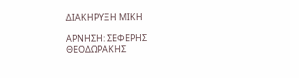ΔΙΑΚΗΡΥΞΗ ΜΙΚΗ

ΑΡΝΗΣΗ: ΣΕΦΕΡΗΣ ΘΕΟΔΩΡΑΚΗΣ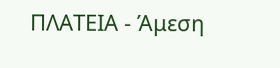ΠΛΑΤΕΙΑ - Άμεση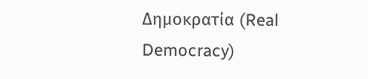Δημοκρατία (Real Democracy)